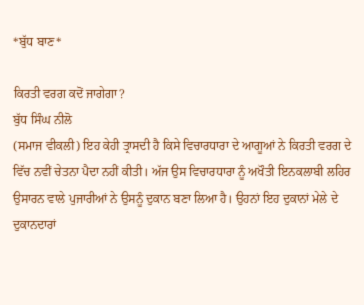*ਬੁੱਧ ਬਾਣ*

ਕਿਰਤੀ ਵਰਗ ਕਦੋਂ ਜਾਗੇਗਾ?
ਬੁੱਧ ਸਿੰਘ ਨੀਲੋ
(ਸਮਾਜ ਵੀਕਲੀ) ਇਹ ਕੇਹੀ ਤ੍ਰਾਸਦੀ ਹੈ ਕਿਸੇ ਵਿਚਾਰਧਾਰਾ ਦੇ ਆਗੂਆਂ ਨੇ ਕਿਰਤੀ ਵਰਗ ਦੇ ਵਿੱਚ ਨਵੀਂ ਚੇਤਨਾ ਪੈਦਾ ਨਹੀਂ ਕੀਤੀ। ਅੱਜ ਉਸ ਵਿਚਾਰਧਾਰਾ ਨੂੰ ਅਖੌਤੀ ਇਨਕਲਾਬੀ ਲਹਿਰ ਉਸਾਰਨ ਵਾਲੇ ਪੁਜਾਰੀਆਂ ਨੇ ਉਸਨੂੰ ਦੁਕਾਨ ਬਣਾ ਲਿਆ ਹੈ। ਉਹਨਾਂ ਇਹ ਦੁਕਾਨਾਂ ਮੇਲੇ ਦੇ ਦੁਕਾਨਦਾਰਾਂ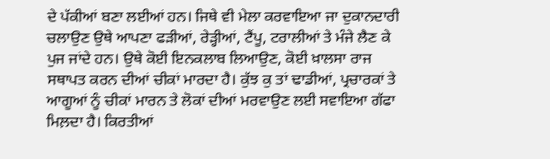ਦੇ ਪੱਕੀਆਂ ਬਣਾ ਲਈਆਂ ਹਨ। ਜਿਥੇ ਵੀ ਮੇਲਾ ਕਰਵਾਇਆ ਜਾ ਦੁਕਾਨਦਾਰੀ ਚਲਾਉਣ ਉਥੇ ਆਪਣਾ ਫੜੀਆਂ, ਰੇੜ੍ਹੀਆਂ, ਟੈਂਪੂ, ਟਰਾਲੀਆਂ ਤੇ ਮੰਜੇ ਲੈਣ ਕੇ ਪੁਜ ਜਾਂਦੇ ਹਨ। ਉਥੇ ਕੋਈ ਇਨਕਲਾਬ ਲਿਆਉਣ, ਕੋਈ ਖ਼ਾਲਸਾ ਰਾਜ ਸਥਾਪਤ ਕਰਨ ਦੀਆਂ ਚੀਕਾਂ ਮਾਰਦਾ ਹੈ। ਕੁੱਝ ਕੁ ਤਾਂ ਢਾਡੀਆਂ, ਪ੍ਰਚਾਰਕਾਂ ਤੇ ਆਗੂਆਂ ਨੂੰ ਚੀਕਾਂ ਮਾਰਨ ਤੇ ਲੋਕਾਂ ਦੀਆਂ ਮਰਵਾਉਣ ਲਈ ਸਵਾਇਆ ਗੱਫਾ ਮਿਲ਼ਦਾ ਹੈ। ਕਿਰਤੀਆਂ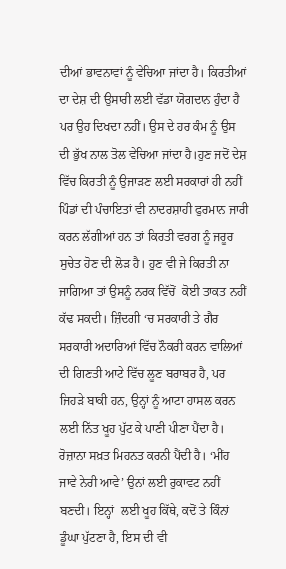ਦੀਆਂ ਭਾਵਨਾਵਾਂ ਨੂੰ ਵੇਚਿਆ ਜਾਂਦਾ ਹੈ। ਕਿਰਤੀਆਂ ਦਾ ਦੇਸ਼ ਦੀ ਉਸਾਰੀ ਲਈ ਵੱਡਾ ਯੋਗਦਾਨ ਹੁੰਦਾ ਹੈ ਪਰ ਉਹ ਦਿਖਦਾ ਨਹੀਂ। ਉਸ ਦੇ ਹਰ ਕੰਮ ਨੂੰ ਉਸ ਦੀ ਭੁੱਖ ਨਾਲ ਤੋਲ ਵੇਚਿਆ ਜਾਂਦਾ ਹੈ।ਹੁਣ ਜਦੋਂ ਦੇਸ਼ ਵਿੱਚ ਕਿਰਤੀ ਨੂੰ ਉਜਾੜਣ ਲਈ ਸਰਕਾਰਾਂ ਹੀ ਨਹੀਂ ਪਿੰਡਾਂ ਦੀ ਪੰਚਾਇਤਾਂ ਵੀ ਨਾਦਰਸ਼ਾਹੀ ਫੁਰਮਾਨ ਜਾਰੀ ਕਰਨ ਲੱਗੀਆਂ ਹਨ ਤਾਂ ਕਿਰਤੀ ਵਰਗ ਨੂੰ ਜਰੂਰ ਸੁਚੇਤ ਹੋਣ ਦੀ ਲੋੜ ਹੈ। ਹੁਣ ਵੀ ਜੇ ਕਿਰਤੀ ਨਾ ਜਾਗਿਆ ਤਾਂ ਉਸਨੂੰ ਨਰਕ ਵਿੱਚੋਂ  ਕੋਈ ਤਾਕਤ ਨਹੀਂ ਕੱਢ ਸਕਦੀ। ਜ਼ਿੰਦਗੀ ‘ਚ ਸਰਕਾਰੀ ਤੇ ਗੈਰ ਸਰਕਾਰੀ ਅਦਾਰਿਆਂ ਵਿੱਚ ਨੌਕਰੀ ਕਰਨ ਵਾਲਿਆਂ ਦੀ ਗਿਣਤੀ ਆਟੇ ਵਿੱਚ ਲੂਣ ਬਰਾਬਰ ਹੈ, ਪਰ ਜਿਹੜੇ ਬਾਕੀ ਹਨ, ਉਨ੍ਹਾਂ ਨੂੰ ਆਟਾ ਹਾਸਲ ਕਰਨ ਲਈ ਨਿੱਤ ਖੂਹ ਪੁੱਟ ਕੇ ਪਾਣੀ ਪੀਣਾ ਪੈਂਦਾ ਹੈ। ਰੋਜ਼ਾਨਾ ਸਖ਼ਤ ਮਿਹਨਤ ਕਰਨੀ ਪੈਂਦੀ ਹੈ। ‘ਮੀਂਹ ਜਾਵੇ ਨੇਰੀ ਆਵੇ’ ਉਨਾਂ ਲਈ ਰੁਕਾਵਟ ਨਹੀਂ ਬਣਦੀ। ਇਨ੍ਹਾਂ  ਲਈ ਖੂਹ ਕਿੱਥੇ, ਕਦੋਂ ਤੇ ਕਿੰਨਾਂ ਡੂੰਘਾ ਪੁੱਟਣਾ ਹੈ, ਇਸ ਦੀ ਵੀ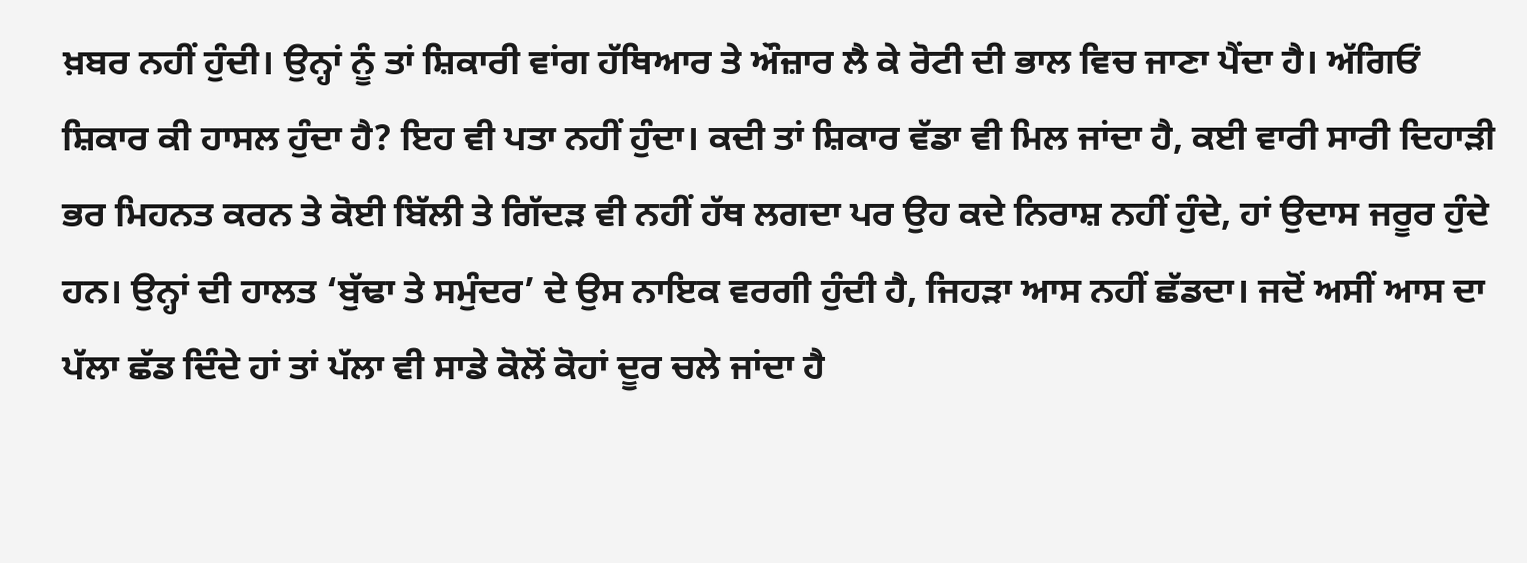ਖ਼ਬਰ ਨਹੀਂ ਹੁੰਦੀ। ਉਨ੍ਹਾਂ ਨੂੰ ਤਾਂ ਸ਼ਿਕਾਰੀ ਵਾਂਗ ਹੱਥਿਆਰ ਤੇ ਔਜ਼ਾਰ ਲੈ ਕੇ ਰੋਟੀ ਦੀ ਭਾਲ ਵਿਚ ਜਾਣਾ ਪੈਂਦਾ ਹੈ। ਅੱਗਿਓਂ ਸ਼ਿਕਾਰ ਕੀ ਹਾਸਲ ਹੁੰਦਾ ਹੈ? ਇਹ ਵੀ ਪਤਾ ਨਹੀਂ ਹੁੰਦਾ। ਕਦੀ ਤਾਂ ਸ਼ਿਕਾਰ ਵੱਡਾ ਵੀ ਮਿਲ ਜਾਂਦਾ ਹੈ, ਕਈ ਵਾਰੀ ਸਾਰੀ ਦਿਹਾੜੀ ਭਰ ਮਿਹਨਤ ਕਰਨ ਤੇ ਕੋਈ ਬਿੱਲੀ ਤੇ ਗਿੱਦੜ ਵੀ ਨਹੀਂ ਹੱਥ ਲਗਦਾ ਪਰ ਉਹ ਕਦੇ ਨਿਰਾਸ਼ ਨਹੀਂ ਹੁੰਦੇ, ਹਾਂ ਉਦਾਸ ਜਰੂਰ ਹੁੰਦੇ ਹਨ। ਉਨ੍ਹਾਂ ਦੀ ਹਾਲਤ ‘ਬੁੱਢਾ ਤੇ ਸਮੁੰਦਰ’ ਦੇ ਉਸ ਨਾਇਕ ਵਰਗੀ ਹੁੰਦੀ ਹੈ, ਜਿਹੜਾ ਆਸ ਨਹੀਂ ਛੱਡਦਾ। ਜਦੋਂ ਅਸੀਂ ਆਸ ਦਾ ਪੱਲਾ ਛੱਡ ਦਿੰਦੇ ਹਾਂ ਤਾਂ ਪੱਲਾ ਵੀ ਸਾਡੇ ਕੋਲੋਂ ਕੋਹਾਂ ਦੂਰ ਚਲੇ ਜਾਂਦਾ ਹੈ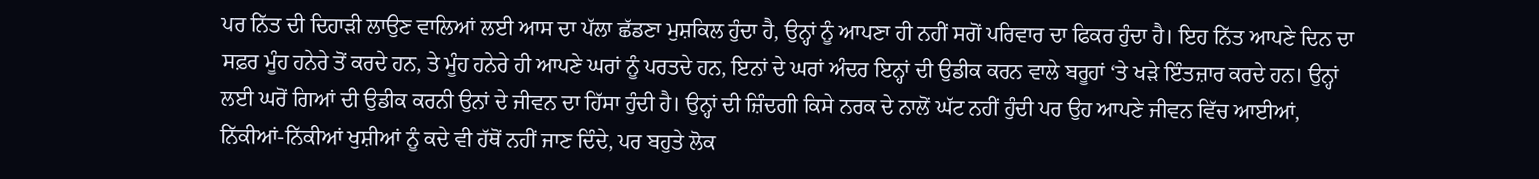ਪਰ ਨਿੱਤ ਦੀ ਦਿਹਾੜੀ ਲਾਉਣ ਵਾਲਿਆਂ ਲਈ ਆਸ ਦਾ ਪੱਲਾ ਛੱਡਣਾ ਮੁਸ਼ਕਿਲ ਹੁੰਦਾ ਹੈ, ਉਨ੍ਹਾਂ ਨੂੰ ਆਪਣਾ ਹੀ ਨਹੀਂ ਸਗੋਂ ਪਰਿਵਾਰ ਦਾ ਫਿਕਰ ਹੁੰਦਾ ਹੈ। ਇਹ ਨਿੱਤ ਆਪਣੇ ਦਿਨ ਦਾ ਸਫ਼ਰ ਮੂੰਹ ਹਨੇਰੇ ਤੋਂ ਕਰਦੇ ਹਨ, ਤੇ ਮੂੰਹ ਹਨੇਰੇ ਹੀ ਆਪਣੇ ਘਰਾਂ ਨੂੰ ਪਰਤਦੇ ਹਨ, ਇਨਾਂ ਦੇ ਘਰਾਂ ਅੰਦਰ ਇਨ੍ਹਾਂ ਦੀ ਉਡੀਕ ਕਰਨ ਵਾਲੇ ਬਰੂਹਾਂ ‘ਤੇ ਖੜੇ ਇੰਤਜ਼ਾਰ ਕਰਦੇ ਹਨ। ਉਨ੍ਹਾਂ ਲਈ ਘਰੋਂ ਗਿਆਂ ਦੀ ਉਡੀਕ ਕਰਨੀ ਉਨਾਂ ਦੇ ਜੀਵਨ ਦਾ ਹਿੱਸਾ ਹੁੰਦੀ ਹੈ। ਉਨ੍ਹਾਂ ਦੀ ਜ਼ਿੰਦਗੀ ਕਿਸੇ ਨਰਕ ਦੇ ਨਾਲੋਂ ਘੱਟ ਨਹੀਂ ਹੁੰਦੀ ਪਰ ਉਹ ਆਪਣੇ ਜੀਵਨ ਵਿੱਚ ਆਈਆਂ, ਨਿੱਕੀਆਂ-ਨਿੱਕੀਆਂ ਖੁਸ਼ੀਆਂ ਨੂੰ ਕਦੇ ਵੀ ਹੱਥੋਂ ਨਹੀਂ ਜਾਣ ਦਿੰਦੇ, ਪਰ ਬਹੁਤੇ ਲੋਕ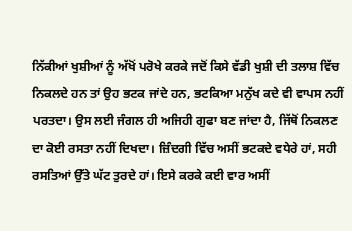ਨਿੱਕੀਆਂ ਖੁਸ਼ੀਆਂ ਨੂੰ ਅੱਖੋਂ ਪਰੋਖੇ ਕਰਕੇ ਜਦੋਂ ਕਿਸੇ ਵੱਡੀ ਖੁਸ਼ੀ ਦੀ ਤਲਾਸ਼ ਵਿੱਚ ਨਿਕਲਦੇ ਹਨ ਤਾਂ ਉਹ ਭਟਕ ਜਾਂਦੇ ਹਨ, ਭਟਕਿਆ ਮਨੁੱਖ ਕਦੇ ਵੀ ਵਾਪਸ ਨਹੀਂ ਪਰਤਦਾ। ਉਸ ਲਈ ਜੰਗਲ ਹੀ ਅਜਿਹੀ ਗੁਫਾ ਬਣ ਜਾਂਦਾ ਹੈ, ਜਿੱਥੋਂ ਨਿਕਲਣ ਦਾ ਕੋਈ ਰਸਤਾ ਨਹੀਂ ਦਿਖਦਾ। ਜ਼ਿੰਦਗੀ ਵਿੱਚ ਅਸੀਂ ਭਟਕਦੇ ਵਧੇਰੇ ਹਾਂ, ਸਹੀ ਰਸਤਿਆਂ ਉੱਤੇ ਘੱਟ ਤੁਰਦੇ ਹਾਂ। ਇਸੇ ਕਰਕੇ ਕਈ ਵਾਰ ਅਸੀਂ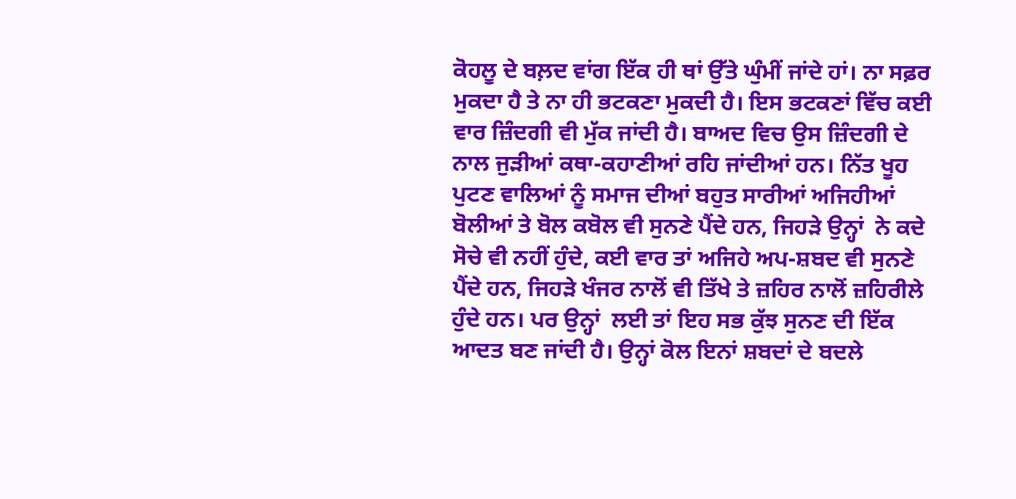ਕੋਹਲੂ ਦੇ ਬਲ਼ਦ ਵਾਂਗ ਇੱਕ ਹੀ ਥਾਂ ਉੱਤੇ ਘੁੰਮੀਂ ਜਾਂਦੇ ਹਾਂ। ਨਾ ਸਫ਼ਰ ਮੁਕਦਾ ਹੈ ਤੇ ਨਾ ਹੀ ਭਟਕਣਾ ਮੁਕਦੀ ਹੈ। ਇਸ ਭਟਕਣਾਂ ਵਿੱਚ ਕਈ ਵਾਰ ਜ਼ਿੰਦਗੀ ਵੀ ਮੁੱਕ ਜਾਂਦੀ ਹੈ। ਬਾਅਦ ਵਿਚ ਉਸ ਜ਼ਿੰਦਗੀ ਦੇ ਨਾਲ ਜੁੜੀਆਂ ਕਥਾ-ਕਹਾਣੀਆਂ ਰਹਿ ਜਾਂਦੀਆਂ ਹਨ। ਨਿੱਤ ਖੂਹ ਪੁਟਣ ਵਾਲਿਆਂ ਨੂੰ ਸਮਾਜ ਦੀਆਂ ਬਹੁਤ ਸਾਰੀਆਂ ਅਜਿਹੀਆਂ ਬੋਲੀਆਂ ਤੇ ਬੋਲ ਕਬੋਲ ਵੀ ਸੁਨਣੇ ਪੈਂਦੇ ਹਨ, ਜਿਹੜੇ ਉਨ੍ਹਾਂ  ਨੇ ਕਦੇ ਸੋਚੇ ਵੀ ਨਹੀਂ ਹੁੰਦੇ, ਕਈ ਵਾਰ ਤਾਂ ਅਜਿਹੇ ਅਪ-ਸ਼ਬਦ ਵੀ ਸੁਨਣੇ ਪੈਂਦੇ ਹਨ, ਜਿਹੜੇ ਖੰਜਰ ਨਾਲੋਂ ਵੀ ਤਿੱਖੇ ਤੇ ਜ਼ਹਿਰ ਨਾਲੋਂ ਜ਼ਹਿਰੀਲੇ ਹੁੰਦੇ ਹਨ। ਪਰ ਉਨ੍ਹਾਂ  ਲਈ ਤਾਂ ਇਹ ਸਭ ਕੁੱਝ ਸੁਨਣ ਦੀ ਇੱਕ ਆਦਤ ਬਣ ਜਾਂਦੀ ਹੈ। ਉਨ੍ਹਾਂ ਕੋਲ ਇਨਾਂ ਸ਼ਬਦਾਂ ਦੇ ਬਦਲੇ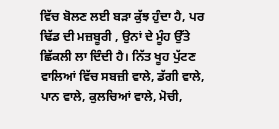ਵਿੱਚ ਬੋਲਣ ਲਈ ਬੜਾ ਕੁੱਝ ਹੁੰਦਾ ਹੈ, ਪਰ ਢਿੱਡ ਦੀ ਮਜ਼ਬੂਰੀ , ਉਨਾਂ ਦੇ ਮੂੰਹ ਉੱਤੇ ਛਿੱਕਲੀ ਲਾ ਦਿੰਦੀ ਹੈ। ਨਿੱਤ ਖੂਹ ਪੁੱਟਣ ਵਾਲਿਆਂ ਵਿੱਚ ਸਬਜ਼ੀ ਵਾਲੇ, ਡੱਗੀ ਵਾਲੇ, ਪਾਨ ਵਾਲੇ, ਕੁਲਚਿਆਂ ਵਾਲੇ, ਮੋਚੀ,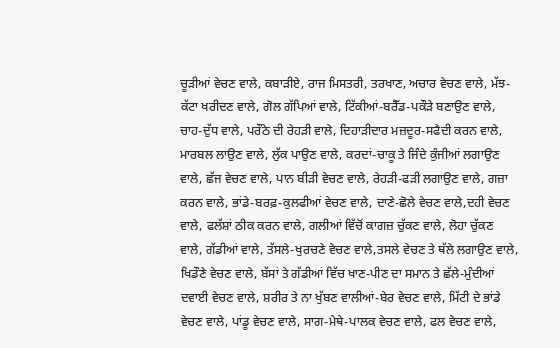ਚੂੜੀਆਂ ਵੇਚਣ ਵਾਲੇ, ਕਬਾੜੀਏ, ਰਾਜ ਮਿਸਤਰੀ, ਤਰਖਾਣ, ਅਚਾਰ ਵੇਚਣ ਵਾਲੇ, ਮੱਝ-ਕੱਟਾ ਖਰੀਦਣ ਵਾਲੇ, ਗੋਲ ਗੱਪਿਆਂ ਵਾਲੇ, ਟਿੱਕੀਆਂ-ਬਰੈੱਡ-ਪਕੌੜੇ ਬਣਾਉਣ ਵਾਲੇ, ਚਾਹ-ਦੁੱਧ ਵਾਲੇ, ਪਰੌਠੇ ਦੀ ਰੇਹੜੀ ਵਾਲੇ, ਦਿਹਾੜੀਦਾਰ ਮਜ਼ਦੂਰ-ਸਫੈਦੀ ਕਰਨ ਵਾਲੇ, ਮਾਰਬਲ ਲਾਉਣ ਵਾਲੇ, ਲੁੱਕ ਪਾਉਣ ਵਾਲੇ, ਕਰਦਾਂ-ਚਾਕੂ ਤੇ ਜਿੰਦੇ ਕੁੰਜੀਆਂ ਲਗਾਉਣ ਵਾਲੇ, ਛੱਜ ਵੇਚਣ ਵਾਲੇ, ਪਾਨ ਬੀੜੀ ਵੇਚਣ ਵਾਲੇ, ਰੇਹੜੀ-ਫੜੀ ਲਗਾਉਣ ਵਾਲੇ, ਗਜ਼ਾ ਕਰਨ ਵਾਲੇ, ਭਾਂਡੇ-ਬਰਫ਼-ਕੁਲਫੀਆਂ ਵੇਚਣ ਵਾਲੇ, ਦਾਣੇ-ਛੋਲੇ ਵੇਚਣ ਵਾਲੇ,ਦਹੀ ਵੇਚਣ ਵਾਲੇ, ਫਲੱਸ਼ਾਂ ਠੀਕ ਕਰਨ ਵਾਲੇ, ਗਲੀਆਂ ਵਿੱਚੋਂ ਕਾਗਜ਼ ਚੁੱਕਣ ਵਾਲੇ, ਲੋਹਾ ਚੁੱਕਣ ਵਾਲੇ, ਗੱਡੀਆਂ ਵਾਲੇ, ਤੱਸਲੇ-ਖੁਰਚਣੇ ਵੇਚਣ ਵਾਲੇ,ਤਸਲੇ ਵੇਚਣ ਤੇ ਥੱਲੇ ਲਗਾਉਣ ਵਾਲੇ, ਖਿਡੌਣੇ ਵੇਚਣ ਵਾਲੇ, ਬੱਸਾਂ ਤੇ ਗੱਡੀਆਂ ਵਿੱਚ ਖਾਣ-ਪੀਣ ਦਾ ਸਮਾਨ ਤੇ ਛੱਲੇ-ਮੁੰਦੀਆਂ ਦਵਾਈ ਵੇਚਣ ਵਾਲੇ, ਸ਼ਰੀਰ ਤੇ ਨਾ ਖੁੱਬਣ ਵਾਲੀਆਂ-ਬੇਰ ਵੇਚਣ ਵਾਲੇ, ਮਿੱਟੀ ਦੇ ਭਾਂਡੇ ਵੇਚਣ ਵਾਲੇ, ਪਾਂਡੂ ਵੇਚਣ ਵਾਲੇ, ਸਾਗ-ਮੇਥੇ-ਪਾਲਕ ਵੇਚਣ ਵਾਲੇ, ਫਲ ਵੇਚਣ ਵਾਲੇ,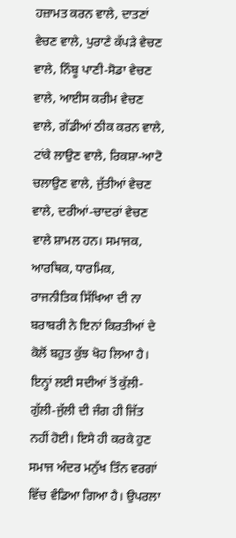ਹਜ਼ਾਮਤ ਕਰਨ ਵਾਲੇ, ਦਾਤਣਾਂ ਵੇਚਣ ਵਾਲੇ, ਪੁਰਾਣੇ ਕੱਪੜੇ ਵੇਚਣ ਵਾਲੇ, ਨਿੰਬੂ ਪਾਣੀ-ਸੋਡਾ ਵੇਚਣ ਵਾਲੇ, ਆਈਸ ਕਰੀਮ ਵੇਚਣ ਵਾਲੇ, ਗੱਡੀਆਂ ਠੀਕ ਕਰਨ ਵਾਲੇ, ਟਾਂਕੇ ਲਾਉਣ ਵਾਲੇ, ਰਿਕਸ਼ਾ-ਆਟੋ ਚਲਾਉਣ ਵਾਲੇ, ਜੁੱਤੀਆਂ ਵੇਚਣ ਵਾਲੇ, ਦਰੀਆਂ-ਚਾਦਰਾਂ ਵੇਚਣ ਵਾਲੇ ਸ਼ਾਮਲ ਹਨ। ਸਮਾਜਕ, ਆਰਥਿਕ, ਧਾਰਮਿਕ, ਰਾਜਨੀਤਿਕ ਸਿੱਖਿਆ ਦੀ ਨਾ ਬਰਾਬਰੀ ਨੇ ਇਨਾਂ ਕਿਰਤੀਆਂ ਦੇ ਕੋਲੋਂ ਬਹੁਤ ਕੁੱਝ ਖੋਹ ਲਿਆ ਹੈ। ਇਨ੍ਹਾਂ ਲਈ ਸਦੀਆਂ ਤੋਂ ਕੁੱਲੀ-ਗੁੱਲੀ-ਜੁੱਲੀ ਦੀ ਜੰਗ ਹੀ ਜਿੱਤ ਨਹੀਂ ਹੋਈ। ਇਸੇ ਹੀ ਕਰਕੇ ਹੁਣ ਸਮਾਜ ਅੰਦਰ ਮਨੁੱਖ ਤਿੰਨ ਵਰਗਾਂ ਵਿੱਚ ਵੰਡਿਆ ਗਿਆ ਹੈ। ਉਪਰਲਾ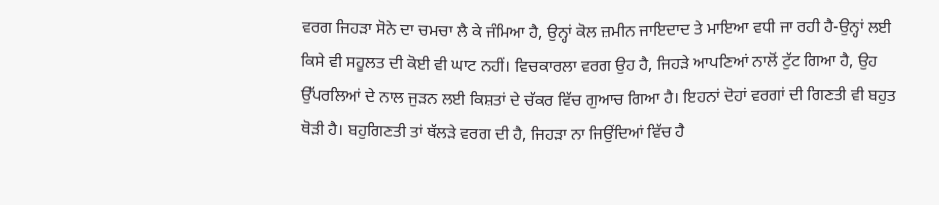ਵਰਗ ਜਿਹੜਾ ਸੋਨੇ ਦਾ ਚਮਚਾ ਲੈ ਕੇ ਜੰਮਿਆ ਹੈ, ਉਨ੍ਹਾਂ ਕੋਲ ਜ਼ਮੀਨ ਜਾਇਦਾਦ ਤੇ ਮਾਇਆ ਵਧੀ ਜਾ ਰਹੀ ਹੈ-ਉਨ੍ਹਾਂ ਲਈ ਕਿਸੇ ਵੀ ਸਹੂਲਤ ਦੀ ਕੋਈ ਵੀ ਘਾਟ ਨਹੀਂ। ਵਿਚਕਾਰਲਾ ਵਰਗ ਉਹ ਹੈ, ਜਿਹੜੇ ਆਪਣਿਆਂ ਨਾਲੋਂ ਟੁੱਟ ਗਿਆ ਹੈ, ਉਹ ਉੱਪਰਲਿਆਂ ਦੇ ਨਾਲ ਜੁੜਨ ਲਈ ਕਿਸ਼ਤਾਂ ਦੇ ਚੱਕਰ ਵਿੱਚ ਗੁਆਚ ਗਿਆ ਹੈ। ਇਹਨਾਂ ਦੋਹਾਂ ਵਰਗਾਂ ਦੀ ਗਿਣਤੀ ਵੀ ਬਹੁਤ ਥੋੜੀ ਹੈ। ਬਹੁਗਿਣਤੀ ਤਾਂ ਥੱਲੜੇ ਵਰਗ ਦੀ ਹੈ, ਜਿਹੜਾ ਨਾ ਜਿਉਂਦਿਆਂ ਵਿੱਚ ਹੈ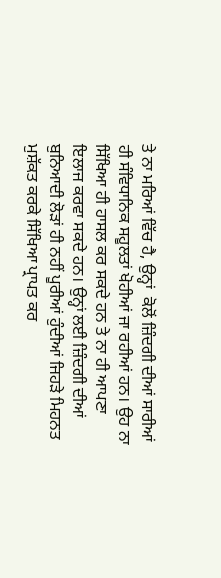ਤੇ ਨਾ ਮਰਿਆਂ ਵਿੱਚ ਹੈ, ਉਨ੍ਹਾਂ  ਕੋਲੋਂ ਜ਼ਿੰਦਗੀ ਦੀਆਂ ਸਾਰੀਆਂ ਹੀ ਸੰਵਿਧਾਨਿਕ ਸਹੂਲਤਾਂ ਖੋਹੀਆਂ ਜਾ ਰਹੀਆਂ ਹਨ। ਉਹ ਨਾ ਸਿੱਖਿਆ ਹੀ ਹਾਸਲ ਕਰ ਸਕਦੇ ਹਨ ਤੇ ਨਾ ਹੀ ਆਪਣਾ ਇਲਾਜ ਕਰਵਾ ਸਕਦੇ ਹਨ। ਉਨ੍ਹਾਂ ਲਈ ਜ਼ਿੰਦਗੀ ਦੀਆਂ ਬੁਨਿਆਦੀ ਲੋੜਾਂ ਹੀ ਨਹੀਂ ਪੂਰੀਆਂ ਹੁੰਦੀਆਂ ਜਿਹੜੇ ਮਿਹਨਤ ਮੁਸ਼ੱਕਤ ਕਰਕੇ ਸਿੱਖਿਆ ਪ੍ਰਾਪਤ ਕਰ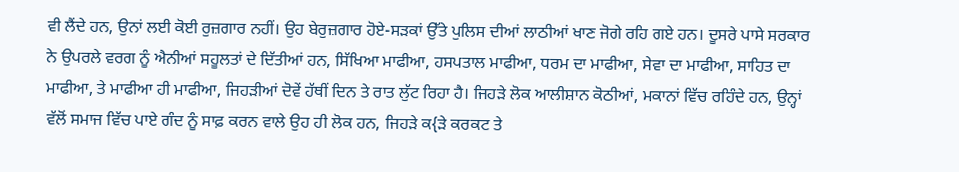ਵੀ ਲੈਂਦੇ ਹਨ, ਉਨਾਂ ਲਈ ਕੋਈ ਰੁਜ਼ਗਾਰ ਨਹੀਂ। ਉਹ ਬੇਰੁਜ਼ਗਾਰ ਹੋਏ-ਸੜਕਾਂ ਉੱਤੇ ਪੁਲਿਸ ਦੀਆਂ ਲਾਠੀਆਂ ਖਾਣ ਜੋਗੇ ਰਹਿ ਗਏ ਹਨ। ਦੂਸਰੇ ਪਾਸੇ ਸਰਕਾਰ ਨੇ ਉਪਰਲੇ ਵਰਗ ਨੂੰ ਐਨੀਆਂ ਸਹੂਲਤਾਂ ਦੇ ਦਿੱਤੀਆਂ ਹਨ, ਸਿੱਖਿਆ ਮਾਫੀਆ, ਹਸਪਤਾਲ ਮਾਫੀਆ, ਧਰਮ ਦਾ ਮਾਫੀਆ, ਸੇਵਾ ਦਾ ਮਾਫੀਆ, ਸਾਹਿਤ ਦਾ ਮਾਫੀਆ, ਤੇ ਮਾਫੀਆ ਹੀ ਮਾਫੀਆ, ਜਿਹੜੀਆਂ ਦੋਵੇਂ ਹੱਥੀਂ ਦਿਨ ਤੇ ਰਾਤ ਲੁੱਟ ਰਿਹਾ ਹੈ। ਜਿਹੜੇ ਲੋਕ ਆਲੀਸ਼ਾਨ ਕੋਠੀਆਂ, ਮਕਾਨਾਂ ਵਿੱਚ ਰਹਿੰਦੇ ਹਨ, ਉਨ੍ਹਾਂ ਵੱਲੋਂ ਸਮਾਜ ਵਿੱਚ ਪਾਏ ਗੰਦ ਨੂੰ ਸਾਫ਼ ਕਰਨ ਵਾਲੇ ਉਹ ਹੀ ਲੋਕ ਹਨ, ਜਿਹੜੇ ਕ{ੜੇ ਕਰਕਟ ਤੇ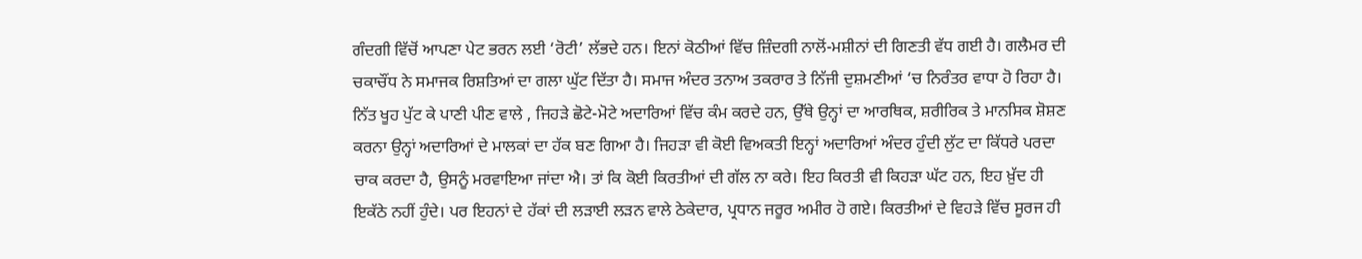ਗੰਦਗੀ ਵਿੱਚੋਂ ਆਪਣਾ ਪੇਟ ਭਰਨ ਲਈ ‘ਰੋਟੀ’ ਲੱਭਦੇ ਹਨ। ਇਨਾਂ ਕੋਠੀਆਂ ਵਿੱਚ ਜ਼ਿੰਦਗੀ ਨਾਲੋਂ-ਮਸ਼ੀਨਾਂ ਦੀ ਗਿਣਤੀ ਵੱਧ ਗਈ ਹੈ। ਗਲੈਮਰ ਦੀ ਚਕਾਚੌਂਧ ਨੇ ਸਮਾਜਕ ਰਿਸ਼ਤਿਆਂ ਦਾ ਗਲਾ ਘੁੱਟ ਦਿੱਤਾ ਹੈ। ਸਮਾਜ ਅੰਦਰ ਤਨਾਅ ਤਕਰਾਰ ਤੇ ਨਿੱਜੀ ਦੁਸ਼ਮਣੀਆਂ ‘ਚ ਨਿਰੰਤਰ ਵਾਧਾ ਹੋ ਰਿਹਾ ਹੈ। ਨਿੱਤ ਖੂਹ ਪੁੱਟ ਕੇ ਪਾਣੀ ਪੀਣ ਵਾਲੇ , ਜਿਹੜੇ ਛੋਟੇ-ਮੋਟੇ ਅਦਾਰਿਆਂ ਵਿੱਚ ਕੰਮ ਕਰਦੇ ਹਨ, ਉੱਥੇ ਉਨ੍ਹਾਂ ਦਾ ਆਰਥਿਕ, ਸ਼ਰੀਰਿਕ ਤੇ ਮਾਨਸਿਕ ਸ਼ੋਸ਼ਣ ਕਰਨਾ ਉਨ੍ਹਾਂ ਅਦਾਰਿਆਂ ਦੇ ਮਾਲਕਾਂ ਦਾ ਹੱਕ ਬਣ ਗਿਆ ਹੈ। ਜਿਹੜਾ ਵੀ ਕੋਈ ਵਿਅਕਤੀ ਇਨ੍ਹਾਂ ਅਦਾਰਿਆਂ ਅੰਦਰ ਹੁੰਦੀ ਲੁੱਟ ਦਾ ਕਿੱਧਰੇ ਪਰਦਾ ਚਾਕ ਕਰਦਾ ਹੈ, ਉਸਨੂੰ ਮਰਵਾਇਆ ਜਾਂਦਾ ਐ। ਤਾਂ ਕਿ ਕੋਈ ਕਿਰਤੀਆਂ ਦੀ ਗੱਲ ਨਾ ਕਰੇ। ਇਹ ਕਿਰਤੀ ਵੀ ਕਿਹੜਾ ਘੱਟ ਹਨ, ਇਹ ਖ਼ੁੱਦ ਹੀ ਇਕੱਠੇ ਨਹੀਂ ਹੁੰਦੇ। ਪਰ ਇਹਨਾਂ ਦੇ ਹੱਕਾਂ ਦੀ ਲੜਾਈ ਲੜਨ ਵਾਲੇ ਠੇਕੇਦਾਰ, ਪ੍ਰਧਾਨ ਜਰੂਰ ਅਮੀਰ ਹੋ ਗਏ। ਕਿਰਤੀਆਂ ਦੇ ਵਿਹੜੇ ਵਿੱਚ ਸੂਰਜ ਹੀ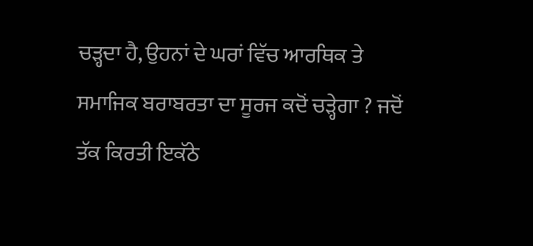ਚੜ੍ਹਦਾ ਹੈ, ਉਹਨਾਂ ਦੇ ਘਰਾਂ ਵਿੱਚ ਆਰਥਿਕ ਤੇ ਸਮਾਜਿਕ ਬਰਾਬਰਤਾ ਦਾ ਸੂਰਜ ਕਦੋਂ ਚੜ੍ਹੇਗਾ ? ਜਦੋਂ ਤੱਕ ਕਿਰਤੀ ਇਕੱਠੇ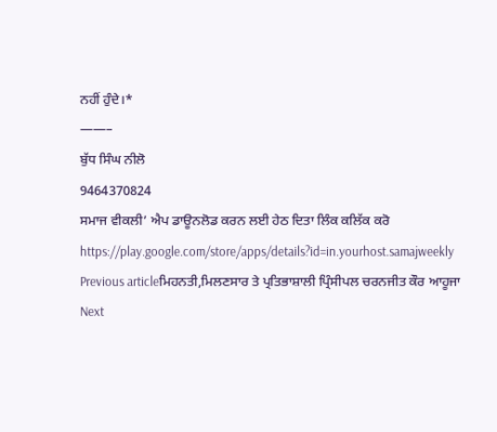ਨਹੀਂ ਹੁੰਦੇ।*
——–
ਬੁੱਧ ਸਿੰਘ ਨੀਲੋ
9464370824
ਸਮਾਜ ਵੀਕਲੀ’ ਐਪ ਡਾਊਨਲੋਡ ਕਰਨ ਲਈ ਹੇਠ ਦਿਤਾ ਲਿੰਕ ਕਲਿੱਕ ਕਰੋ
https://play.google.com/store/apps/details?id=in.yourhost.samajweekly
Previous articleਮਿਹਨਤੀ,ਮਿਲਣਸਾਰ ਤੇ ਪ੍ਰਤਿਭਾਸ਼ਾਲੀ ਪ੍ਰਿੰਸੀਪਲ ਚਰਨਜੀਤ ਕੌਰ ਆਹੂਜਾ
Next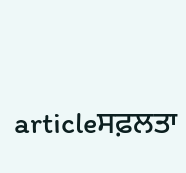articleਸਫ਼ਲਤਾ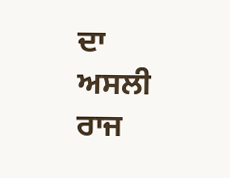ਦਾ ਅਸਲੀ ਰਾਜ